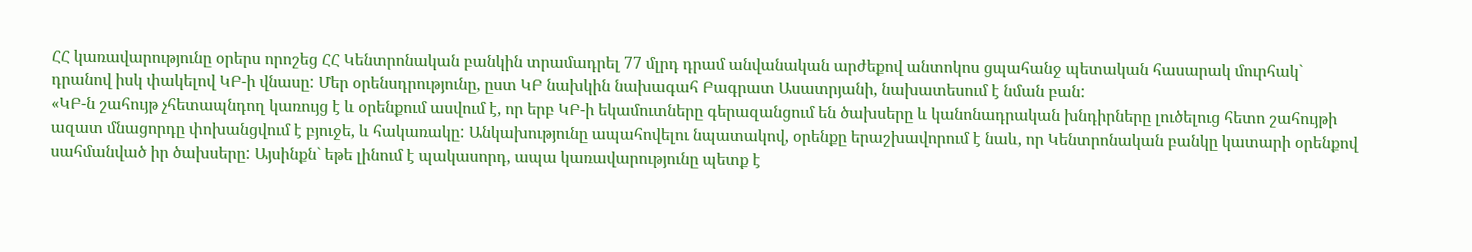ՀՀ կառավարությունը օրերս որոշեց ՀՀ Կենտրոնական բանկին տրամադրել 77 մլրդ դրամ անվանական արժեքով անտոկոս ցպահանջ պետական հասարակ մուրհակ` դրանով իսկ փակելով ԿԲ-ի վնասը: Մեր օրենսդրությունը, ըստ ԿԲ նախկին նախագահ Բագրատ Ասատրյանի, նախատեսում է նման բան:
«ԿԲ-ն շահույթ չհետապնդող կառույց է և օրենքում ասվում է, որ երբ ԿԲ-ի եկամուտները գերազանցում են ծախսերը և կանոնադրական խնդիրները լուծելուց հետո շահույթի ազատ մնացորդը փոխանցվում է բյուջե, և հակառակը: Անկախությունը ապահովելու նպատակով, օրենքը երաշխավորում է նաև, որ Կենտրոնական բանկը կատարի օրենքով սահմանված իր ծախսերը: Այսինքն` եթե լինում է պակասորդ, ապա կառավարությունը պետք է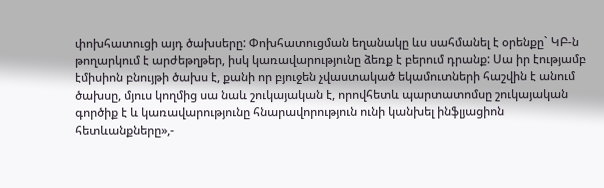փոխհատուցի այդ ծախսերը: Փոխհատուցման եղանակը ևս սահմանել է օրենքը` ԿԲ-ն թողարկում է արժեթղթեր, իսկ կառավարությունը ձեռք է բերում դրանք: Սա իր էությամբ էմիսիոն բնույթի ծախս է, քանի որ բյուջեն չվաստակած եկամուտների հաշվին է անում ծախսը, մյուս կողմից սա նաև շուկայական է, որովհետև պարտատոմսը շուկայական գործիք է և կառավարությունը հնարավորություն ունի կանխել ինֆլյացիոն հետևանքները»,-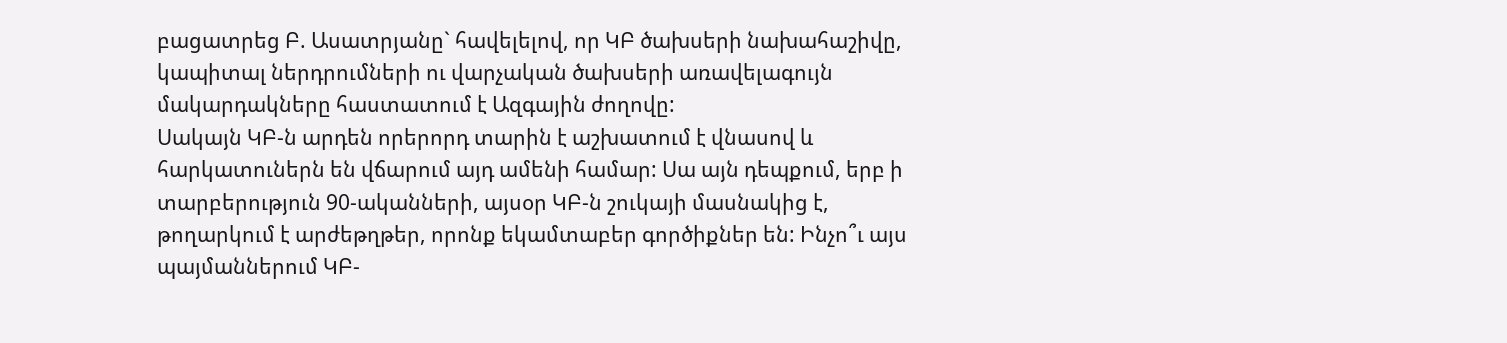բացատրեց Բ. Ասատրյանը` հավելելով, որ ԿԲ ծախսերի նախահաշիվը, կապիտալ ներդրումների ու վարչական ծախսերի առավելագույն մակարդակները հաստատում է Ազգային ժողովը:
Սակայն ԿԲ-ն արդեն որերորդ տարին է աշխատում է վնասով և հարկատուներն են վճարում այդ ամենի համար: Սա այն դեպքում, երբ ի տարբերություն 90-ականների, այսօր ԿԲ-ն շուկայի մասնակից է, թողարկում է արժեթղթեր, որոնք եկամտաբեր գործիքներ են: Ինչո՞ւ այս պայմաններում ԿԲ-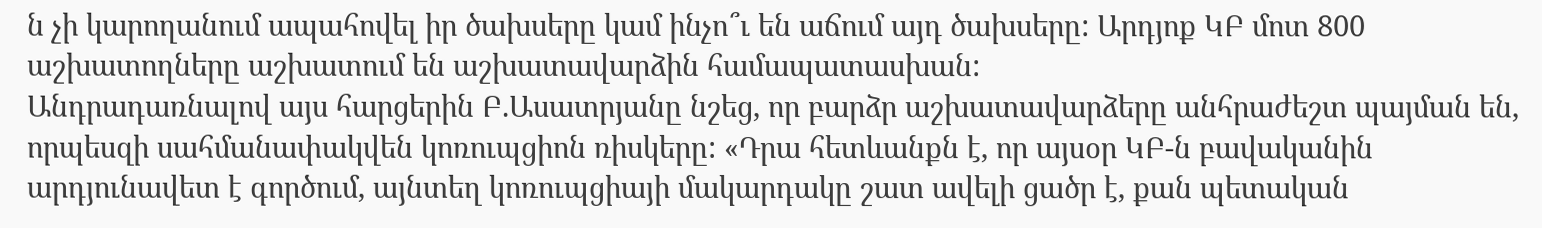ն չի կարողանում ապահովել իր ծախսերը կամ ինչո՞ւ են աճում այդ ծախսերը: Արդյոք ԿԲ մոտ 800 աշխատողները աշխատում են աշխատավարձին համապատասխան:
Անդրադառնալով այս հարցերին Բ.Ասատրյանը նշեց, որ բարձր աշխատավարձերը անհրաժեշտ պայման են, որպեսզի սահմանափակվեն կոռուպցիոն ռիսկերը: «Դրա հետևանքն է, որ այսօր ԿԲ-ն բավականին արդյունավետ է գործում, այնտեղ կոռուպցիայի մակարդակը շատ ավելի ցածր է, քան պետական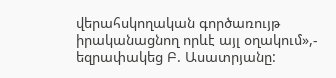վերահսկողական գործառույթ իրականացնող որևէ այլ օղակում»,- եզրափակեց Բ. Ասատրյանը: